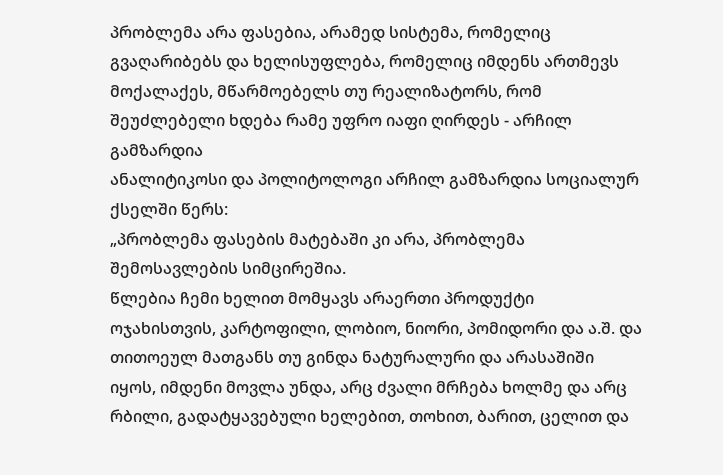პრობლემა არა ფასებია, არამედ სისტემა, რომელიც გვაღარიბებს და ხელისუფლება, რომელიც იმდენს ართმევს მოქალაქეს, მწარმოებელს თუ რეალიზატორს, რომ შეუძლებელი ხდება რამე უფრო იაფი ღირდეს - არჩილ გამზარდია
ანალიტიკოსი და პოლიტოლოგი არჩილ გამზარდია სოციალურ ქსელში წერს:
„პრობლემა ფასების მატებაში კი არა, პრობლემა შემოსავლების სიმცირეშია.
წლებია ჩემი ხელით მომყავს არაერთი პროდუქტი ოჯახისთვის, კარტოფილი, ლობიო, ნიორი, პომიდორი და ა.შ. და თითოეულ მათგანს თუ გინდა ნატურალური და არასაშიში იყოს, იმდენი მოვლა უნდა, არც ძვალი მრჩება ხოლმე და არც რბილი, გადატყავებული ხელებით, თოხით, ბარით, ცელით და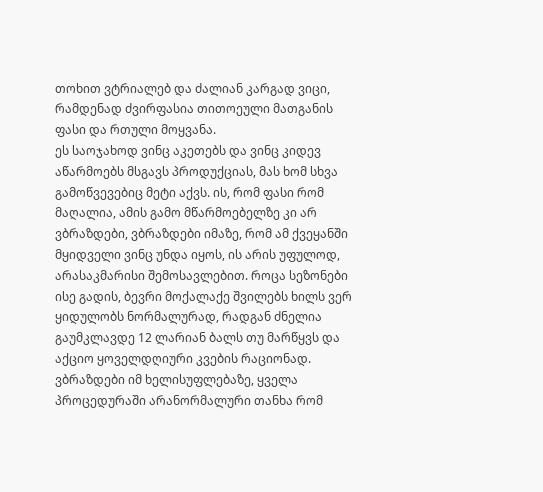თოხით ვტრიალებ და ძალიან კარგად ვიცი, რამდენად ძვირფასია თითოეული მათგანის ფასი და რთული მოყვანა.
ეს საოჯახოდ ვინც აკეთებს და ვინც კიდევ აწარმოებს მსგავს პროდუქციას, მას ხომ სხვა გამოწვევებიც მეტი აქვს. ის, რომ ფასი რომ მაღალია, ამის გამო მწარმოებელზე კი არ ვბრაზდები, ვბრაზდები იმაზე, რომ ამ ქვეყანში მყიდველი ვინც უნდა იყოს, ის არის უფულოდ, არასაკმარისი შემოსავლებით. როცა სეზონები ისე გადის, ბევრი მოქალაქე შვილებს ხილს ვერ ყიდულობს ნორმალურად, რადგან ძნელია გაუმკლავდე 12 ლარიან ბალს თუ მარწყვს და აქციო ყოველდღიური კვების რაციონად.
ვბრაზდები იმ ხელისუფლებაზე, ყველა პროცედურაში არანორმალური თანხა რომ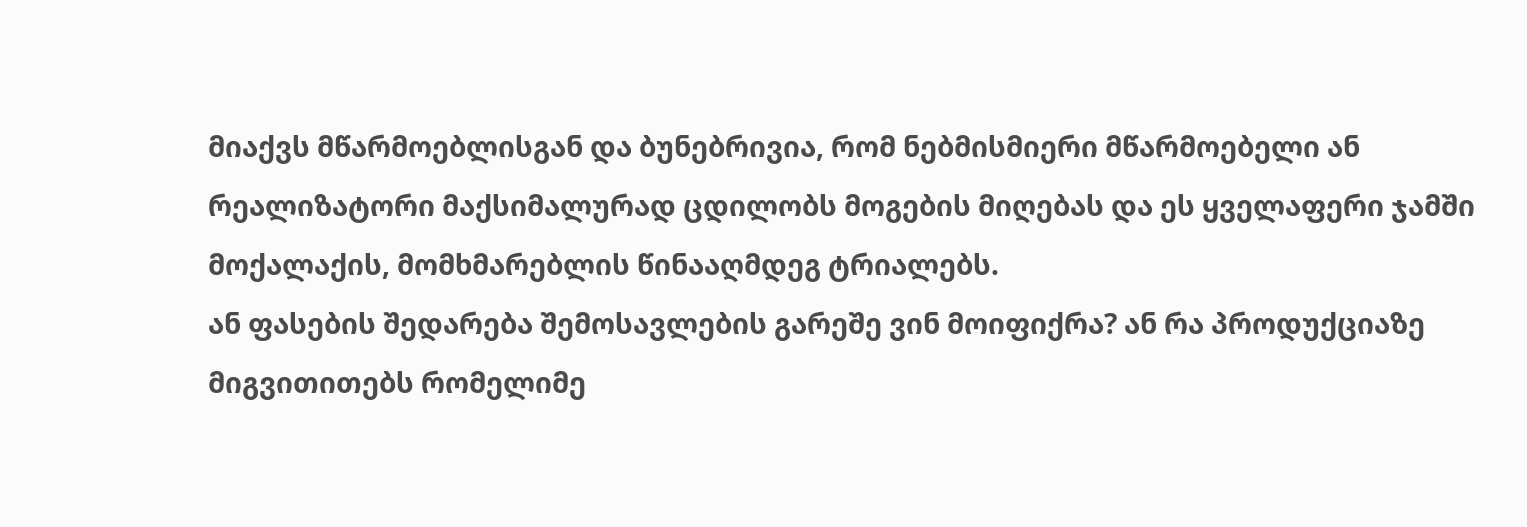მიაქვს მწარმოებლისგან და ბუნებრივია, რომ ნებმისმიერი მწარმოებელი ან რეალიზატორი მაქსიმალურად ცდილობს მოგების მიღებას და ეს ყველაფერი ჯამში მოქალაქის, მომხმარებლის წინააღმდეგ ტრიალებს.
ან ფასების შედარება შემოსავლების გარეშე ვინ მოიფიქრა? ან რა პროდუქციაზე მიგვითითებს რომელიმე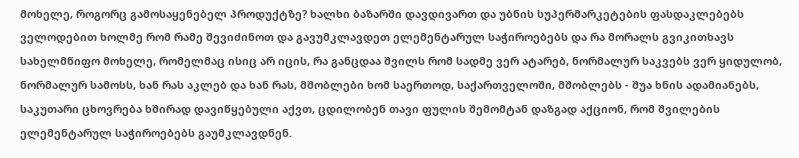მოხელე, როგორც გამოსაყენებელ პროდუქტზე? ხალხი ბაზარში დავდივართ და უბნის სუპერმარკეტების ფასდაკლებებს ველოდებით ხოლმე რომ რამე შევიძინოთ და გავუმკლავდეთ ელემენტარულ საჭიროებებს და რა მორალს გვიკითხავს სახელმწიფო მოხელე, რომელმაც ისიც არ იცის, რა განცდაა შვილს რომ სადმე ვერ ატარებ, ნორმალურ საკვებს ვერ ყიდულობ, ნორმალურ სამოსს, ხან რას აკლებ და ხან რას, მშობლები ხომ საერთოდ, საქართველოში, მშობლებს - შუა ხნის ადამიანებს, საკუთარი ცხოვრება ხშირად დავიწყებული აქვთ, ცდილობენ თავი ფულის შემომტან დაზგად აქციონ, რომ შვილების ელემენტარულ საჭიროებებს გაუმკლავდნენ.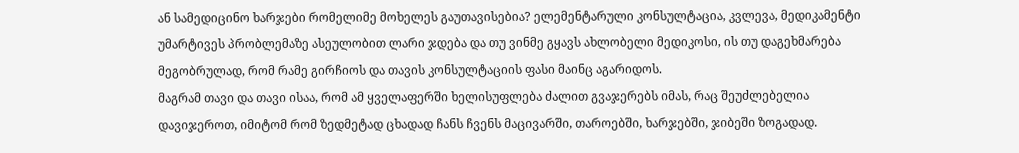ან სამედიცინო ხარჯები რომელიმე მოხელეს გაუთავისებია? ელემენტარული კონსულტაცია, კვლევა, მედიკამენტი უმარტივეს პრობლემაზე ასეულობით ლარი ჯდება და თუ ვინმე გყავს ახლობელი მედიკოსი, ის თუ დაგეხმარება მეგობრულად, რომ რამე გირჩიოს და თავის კონსულტაციის ფასი მაინც აგარიდოს.
მაგრამ თავი და თავი ისაა, რომ ამ ყველაფერში ხელისუფლება ძალით გვაჯერებს იმას, რაც შეუძლებელია დავიჯეროთ, იმიტომ რომ ზედმეტად ცხადად ჩანს ჩვენს მაცივარში, თაროებში, ხარჯებში, ჯიბეში ზოგადად.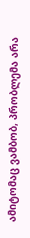ამიტომაც ვამბობ, პრობლემა არა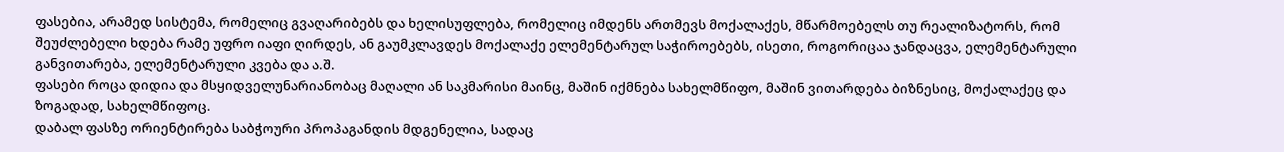ფასებია, არამედ სისტემა, რომელიც გვაღარიბებს და ხელისუფლება, რომელიც იმდენს ართმევს მოქალაქეს, მწარმოებელს თუ რეალიზატორს, რომ შეუძლებელი ხდება რამე უფრო იაფი ღირდეს, ან გაუმკლავდეს მოქალაქე ელემენტარულ საჭიროებებს, ისეთი, როგორიცაა ჯანდაცვა, ელემენტარული განვითარება, ელემენტარული კვება და ა.შ.
ფასები როცა დიდია და მსყიდველუნარიანობაც მაღალი ან საკმარისი მაინც, მაშინ იქმნება სახელმწიფო, მაშინ ვითარდება ბიზნესიც, მოქალაქეც და ზოგადად, სახელმწიფოც.
დაბალ ფასზე ორიენტირება საბჭოური პროპაგანდის მდგენელია, სადაც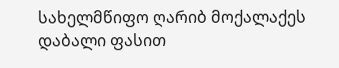სახელმწიფო ღარიბ მოქალაქეს დაბალი ფასით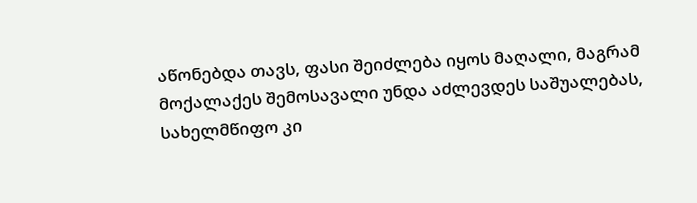აწონებდა თავს, ფასი შეიძლება იყოს მაღალი, მაგრამ მოქალაქეს შემოსავალი უნდა აძლევდეს საშუალებას, სახელმწიფო კი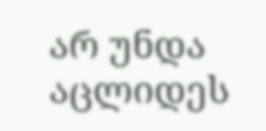არ უნდა აცლიდეს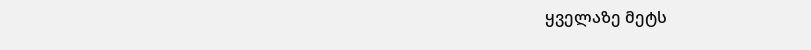ყველაზე მეტს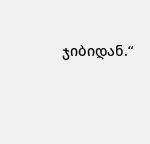ჯიბიდან.“